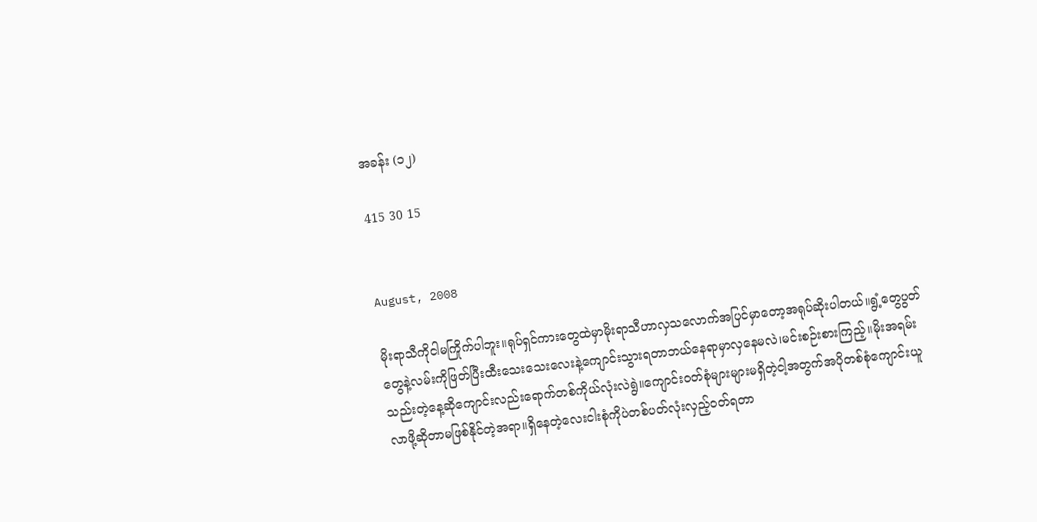အခန်း (၁၂)

415 30 15


August, 2008

မိုးရာသီကိုငါမကြိုက်ပါဘူး။ရုပ်ရှင်ကားတွေထဲမှာမိုးရာသီဟာလှသလောက်အပြင်မှာတော့အရုပ်ဆိုးပါတယ်။ရွံ့တွေပွတ်တွေနဲ့လမ်းကိုဖြတ်ပြီးထီးသေးသေးလေးနဲ့ကျောင်းသွားရတာဘယ်နေရာမှာလှနေမလဲ၊မင်းစဉ်းစားကြည့်။မိုးအရမ်းသည်းတဲ့နေ့ဆိုကျောင်းလည်းရောက်တစ်ကိုယ်လုံးလဲရွဲ။ကျောင်းဝတ်စုံများများမရှိတဲ့ငါ့အတွက်အပိုတစ်စုံကျောင်းယူလာဖို့ဆိုတာမဖြစ်နိုင်တဲ့အရာ။ရှိနေတဲ့လေးငါးစုံကိုပဲတစ်ပတ်လုံးလှည့်ဝတ်ရတာ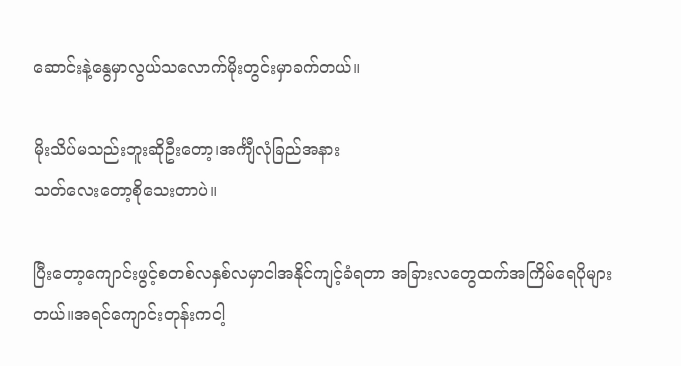ဆောင်းနဲ့နွေမှာလွယ်သလောက်မိုးတွင်းမှာခက်တယ်။

မိုးသိပ်မသည်းဘူးဆိုဦးတော့၊အင်္ကျီလုံခြည်အနား
သတ်လေးတော့စိုသေးတာပဲ။

ပြီးတော့ကျောင်းဖွင့်စတစ်လနှစ်လမှာငါအနိုင်ကျင့်ခံရတာ အခြားလတွေထက်အကြိမ်ရေပိုများတယ်။အရင်ကျောင်းတုန်းကငါ့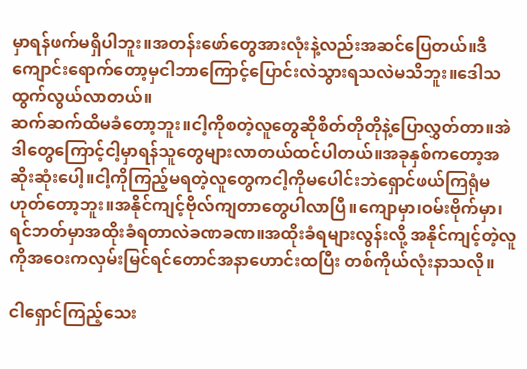မှာရန်ဖက်မရှိပါဘူး။အတန်းဖော်တွေအားလုံးနဲ့လည်းအဆင်ပြေတယ်။ဒီကျောင်းရောက်တော့မှငါဘာကြောင့်ပြောင်းလဲသွားရသလဲမသိဘူး။ဒေါသထွက်လွယ်လာတယ်။
ဆက်ဆက်ထိမခံတော့ဘူး။ငါ့ကိုစတဲ့လူတွေဆိုစိတ်တိုတိုနဲ့ပြောလွှတ်တာ။အဲဒါတွေကြောင့်ငါ့မှာရန်သူတွေများလာတယ်ထင်ပါတယ်။အခုနှစ်ကတော့အဆိုးဆုံးပေါ့။ငါ့ကိုကြည့်မရတဲ့လူတွေကငါ့ကိုမပေါင်းဘဲရှောင်ဖယ်ကြရုံမဟုတ်တော့ဘူး။အနိုင်ကျင့်ဗိုလ်ကျတာတွေပါလာပြီ။ကျောမှာ၊ဝမ်းဗိုက်မှာ၊ရင်ဘတ်မှာအထိုးခံရတာလဲခဏခဏ။အထိုးခံရများလွန်းလို့ အနိုင်ကျင့်တဲ့လူကိုအဝေးကလှမ်းမြင်ရင်တောင်အနာဟောင်းထပြီး တစ်ကိုယ်လုံးနာသလို။

ငါရှောင်ကြည့်သေး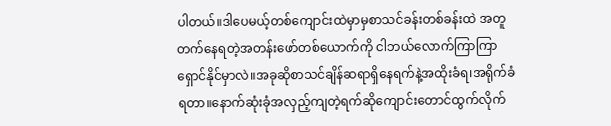ပါတယ်။ဒါပေမယ့်တစ်ကျောင်းထဲမှာမှစာသင်ခန်းတစ်ခန်းထဲ အတူတက်နေရတဲ့အတန်းဖော်တစ်ယောက်ကို ငါဘယ်လောက်ကြာကြာရှောင်နိုင်မှာလဲ။အခုဆိုစာသင်ချိန်ဆရာရှိနေရက်နဲ့အထိုးခံရ၊အရိုက်ခံရတာ။နောက်ဆုံးခုံအလှည့်ကျတဲ့ရက်ဆိုကျောင်းတောင်ထွက်လိုက်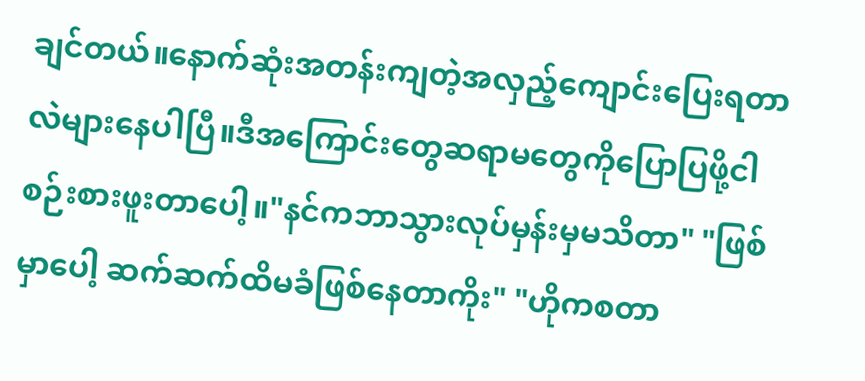ချင်တယ်။နောက်ဆုံးအတန်းကျတဲ့အလှည့်ကျောင်းပြေးရတာလဲများနေပါပြီ။ဒီအကြောင်းတွေဆရာမတွေကိုပြောပြဖို့ငါစဉ်းစားဖူးတာပေါ့။"နင်ကဘာသွားလုပ်မှန်းမှမသိတာ" "ဖြစ်မှာပေါ့ ဆက်ဆက်ထိမခံဖြစ်နေတာကိုး" "ဟိုကစတာ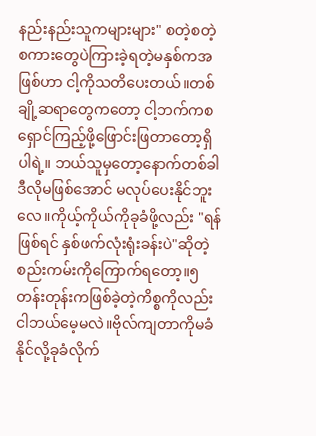နည်းနည်းသူကများများ" စတဲ့စတဲ့စကားတွေပဲကြားခဲ့ရတဲ့မနှစ်ကအဖြစ်ဟာ ငါ့ကိုသတိပေးတယ်။တစ်ချို့ဆရာတွေကတော့ ငါ့ဘက်ကစရှောင်ကြည့်ဖို့ဖြောင်းဖြတာတော့ရှိပါရဲ့။ ဘယ်သူမှတော့နောက်တစ်ခါဒီလိုမဖြစ်အောင် မလုပ်ပေးနိုင်ဘူးလေ။ကိုယ့်ကိုယ်ကိုခုခံဖို့လည်း "ရန်ဖြစ်ရင် နှစ်ဖက်လုံးရုံးခန်းပဲ"ဆိုတဲ့စည်းကမ်းကိုကြောက်ရတော့။၅တန်းတုန်းကဖြစ်ခဲ့တဲ့ကိစ္စကိုလည်းငါဘယ်မေ့မလဲ။ဗိုလ်ကျတာကိုမခံနိုင်လို့ခုခံလိုက်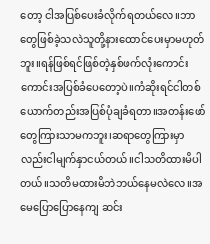တော့ ငါအပြစ်ပေးခံလိုက်ရတယ်လေ။ဘာတွေဖြစ်ခဲ့သလဲသူတို့နားထောင်ပေးမှာမဟုတ်ဘူး။ရန်ဖြစ်ရင်ဖြစ်တဲ့နှစ်ဖက်လုံးကောင်းကောင်းအပြစ်ခံပေတော့ပဲ။ကံဆိုးရင်ငါတစ်ယောက်တည်းအပြစ်ပုံချခံရတာ။အတန်းဖော်တွေကြားသာမကဘူး၊ဆရာတွေကြားမှာလည်းငါမျက်နှာငယ်တယ်။ငါသတိထားမိပါတယ်။သတိမထားမိဘဲဘယ်နေမလဲလေ။အမေပြောပြောနေကျ ဆင်း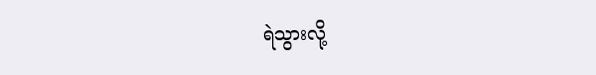ရဲသွားလို့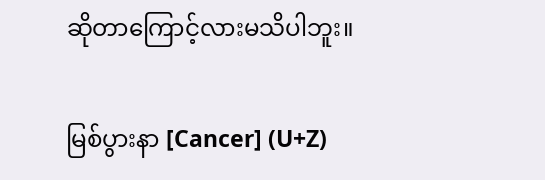ဆိုတာကြောင့်လားမသိပါဘူး။

မြစ်ပွားနာ [Cancer] (U+Z)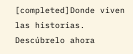[completed]Donde viven las historias. Descúbrelo ahora